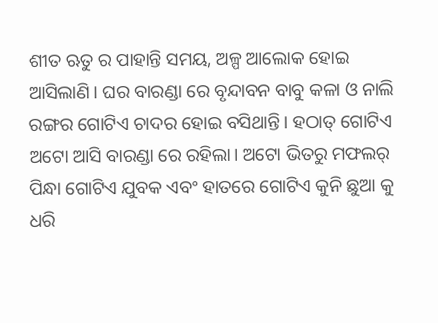ଶୀତ ଋତୁ ର ପାହାନ୍ତି ସମୟ, ଅଳ୍ପ ଆଲୋକ ହୋଇ ଆସିଲାଣି। ଘର ବାରଣ୍ଡା ରେ ବୃନ୍ଦାବନ ବାବୁ କଳା ଓ ନାଲି ରଙ୍ଗର ଗୋଟିଏ ଚାଦର ହୋଇ ବସିଥାନ୍ତି। ହଠାତ୍ ଗୋଟିଏ ଅଟୋ ଆସି ବାରଣ୍ଡା ରେ ରହିଲା। ଅଟୋ ଭିତରୁ ମଫଲର୍ ପିନ୍ଧା ଗୋଟିଏ ଯୁବକ ଏବଂ ହାତରେ ଗୋଟିଏ କୁନି ଛୁଆ କୁ ଧରି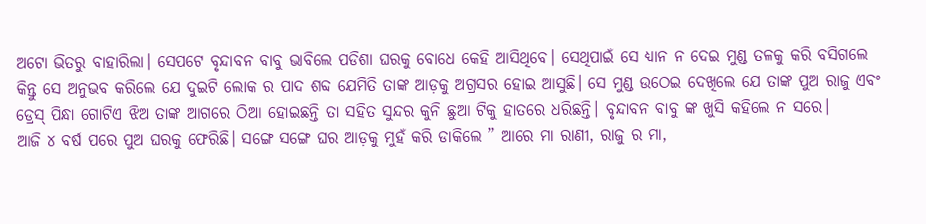ଅଟୋ ଭିତରୁ ବାହାରିଲା। ସେପଟେ ବୃନ୍ଦାବନ ବାବୁ ଭାବିଲେ ପଡିଶା ଘରକୁ ବୋଧେ କେହି ଆସିଥିବେ। ସେଥିପାଇଁ ସେ ଧ୍ୟାନ ନ ଦେଇ ମୁଣ୍ଡ ତଳକୁ କରି ବସିଗଲେ କିନ୍ତୁ ସେ ଅନୁଭବ କରିଲେ ଯେ ଦୁଇଟି ଲୋକ ର ପାଦ ଶବ୍ଦ ଯେମିତି ତାଙ୍କ ଆଡ଼କୁ ଅଗ୍ରସର ହୋଇ ଆସୁଛି। ସେ ମୁଣ୍ଡ ଉଠେଇ ଦେଖିଲେ ଯେ ତାଙ୍କ ପୁଅ ରାଜୁ ଏବଂ ଡ୍ରେସ୍ ପିନ୍ଧା ଗୋଟିଏ ଝିଅ ତାଙ୍କ ଆଗରେ ଠିଆ ହୋଇଛନ୍ତି ତା ସହିତ ସୁନ୍ଦର କୁନି ଛୁଆ ଟିକୁ ହାତରେ ଧରିଛନ୍ତି। ବୃନ୍ଦାବନ ବାବୁ ଙ୍କ ଖୁସି କହିଲେ ନ ସରେ।
ଆଜି ୪ ବର୍ଷ ପରେ ପୁଅ ଘରକୁ ଫେରିଛି। ସଙ୍ଗେ ସଙ୍ଗେ ଘର ଆଡ଼କୁ ମୁହଁ କରି ଡାକିଲେ ” ଆରେ ମା ରାଣୀ, ରାଜୁ ର ମା,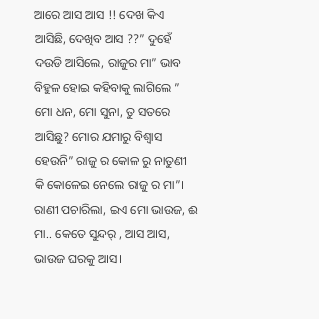ଆରେ ଆସ ଆସ !! ଦେଖ କିଏ ଆସିଛି, ଦେଖିବ ଆସ ??” ଦୁହେଁ ଦଉଡି ଆସିଲେ, ରାଜୁର ମା” ଭାବ ବିହୁଳ ହୋଇ କହିବାକୁ ଲାଗିଲେ ” ମୋ ଧନ, ମୋ ସୁନା, ତୁ ସତରେ ଆସିଛୁ? ମୋର ଯମାରୁ ବିଶ୍ୱାସ ହେଉନି” ରାଜୁ ର କୋଳ ରୁ ନାତୁଣୀ କି କୋଳେଇ ନେଲେ ରାଜୁ ର ମା”।
ରାଣୀ ପଚାରିଲା, ଇଏ ମୋ ଭାଉଜ, ଈ ମା.. କେତେ ସୁନ୍ଦର୍ , ଆସ ଆସ, ଭାଉଜ ଘରକୁ ଆସ।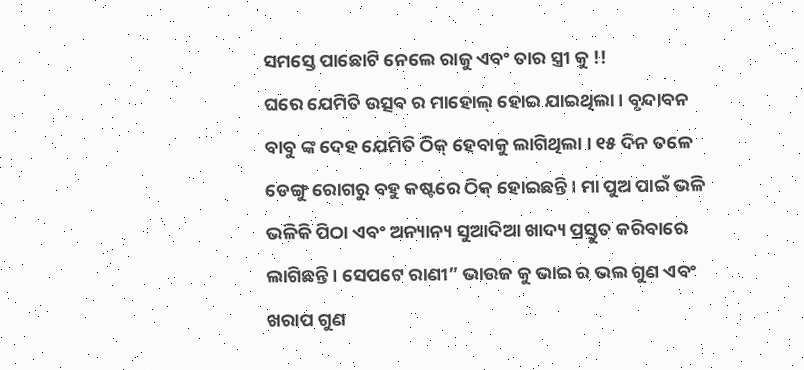ସମସ୍ତେ ପାଛୋଟି ନେଲେ ରାଜୁ ଏବଂ ତାର ସ୍ତ୍ରୀ କୁ !!
ଘରେ ଯେମିତି ଉତ୍ସବ ର ମାହୋଲ୍ ହୋଇ ଯାଇଥିଲା । ବୃନ୍ଦାବନ ବାବୁ ଙ୍କ ଦେହ ଯେମିତି ଠିକ୍ ହେବାକୁ ଲାଗିଥିଲା । ୧୫ ଦିନ ତଳେ ଡେଙ୍ଗୁ ରୋଗରୁ ବହୁ କଷ୍ଟରେ ଠିକ୍ ହୋଇଛନ୍ତି। ମା ପୁଅ ପାଇଁ ଭଳି ଭଳିକି ପିଠା ଏବଂ ଅନ୍ୟାନ୍ୟ ସୁଆଦିଆ ଖାଦ୍ୟ ପ୍ରସ୍ତୁତ କରିବାରେ ଲାଗିଛନ୍ତି। ସେପଟେ ରାଣୀ” ଭାଉଜ କୁ ଭାଇ ର ଭଲ ଗୁଣ ଏବଂ ଖରାପ ଗୁଣ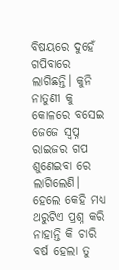ବିଷୟରେ ଦୁହେଁ ଗପିବାରେ ଲାଗିଛନ୍ତି। କୁନି ନାତୁଣୀ କୁ କୋଳରେ ବସେଇ ଜେଜେ ସ୍ବପ୍ନ ରାଇଜର ଗପ ଶୁଣେଇବା ରେ ଲାଗିଲେଣି।
ହେଲେ କେହି ମଧ୍ୟ ଥରୁଟିଏ ପ୍ରଶ୍ନ କରି ନାହାନ୍ତି କି ଚାରି ବର୍ଷ ହେଲା ତୁ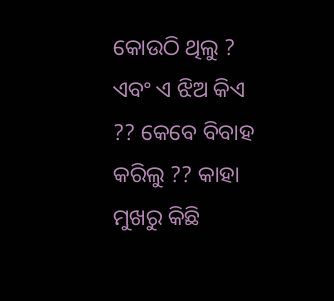କୋଉଠି ଥିଲୁ ? ଏବଂ ଏ ଝିଅ କିଏ ?? କେବେ ବିବାହ କରିଲୁ ?? କାହା ମୁଖରୁ କିଛି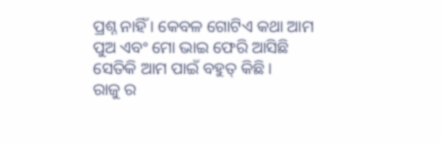ପ୍ରଶ୍ନ ନାହିଁ । କେବଳ ଗୋଟିଏ କଥା ଆମ ପୁଅ ଏବଂ ମୋ ଭାଇ ଫେରି ଆସିଛି ସେତିକି ଆମ ପାଇଁ ବହୁତ୍ କିଛି ।
ରାଜୁ ର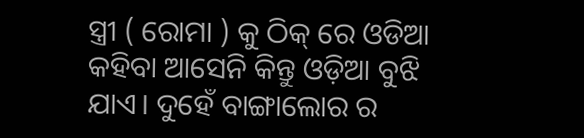ସ୍ତ୍ରୀ ( ରୋମା ) କୁ ଠିକ୍ ରେ ଓଡିଆ କହିବା ଆସେନି କିନ୍ତୁ ଓଡ଼ିଆ ବୁଝି ଯାଏ। ଦୁହେଁ ବାଙ୍ଗାଲୋର ର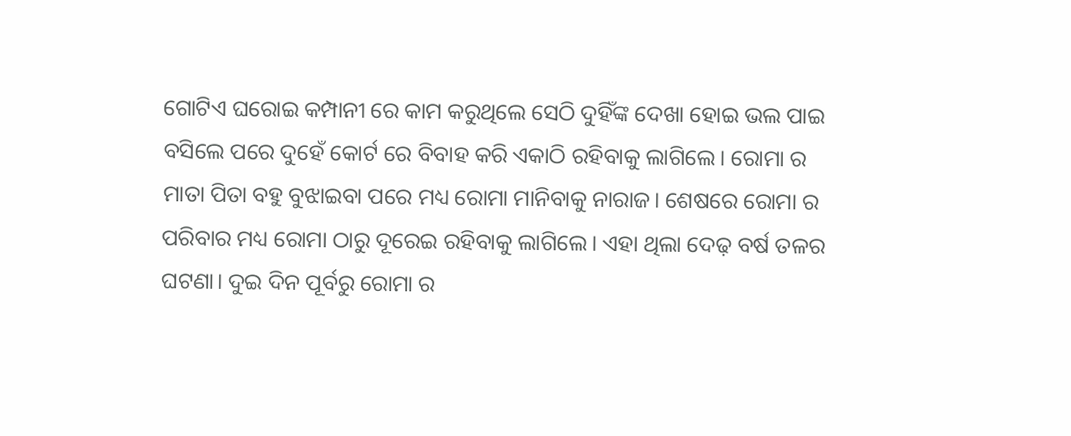ଗୋଟିଏ ଘରୋଇ କମ୍ପାନୀ ରେ କାମ କରୁଥିଲେ ସେଠି ଦୁହିଁଙ୍କ ଦେଖା ହୋଇ ଭଲ ପାଇ ବସିଲେ ପରେ ଦୁହେଁ କୋର୍ଟ ରେ ବିବାହ କରି ଏକାଠି ରହିବାକୁ ଲାଗିଲେ। ରୋମା ର ମାତା ପିତା ବହୁ ବୁଝାଇବା ପରେ ମଧ୍ୟ ରୋମା ମାନିବାକୁ ନାରାଜ। ଶେଷରେ ରୋମା ର ପରିବାର ମଧ୍ୟ ରୋମା ଠାରୁ ଦୂରେଇ ରହିବାକୁ ଲାଗିଲେ। ଏହା ଥିଲା ଦେଢ଼ ବର୍ଷ ତଳର ଘଟଣା। ଦୁଇ ଦିନ ପୂର୍ବରୁ ରୋମା ର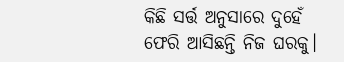କିଛି ସର୍ତ୍ତ ଅନୁସାରେ ଦୁହେଁ ଫେରି ଆସିଛନ୍ତି ନିଜ ଘରକୁ।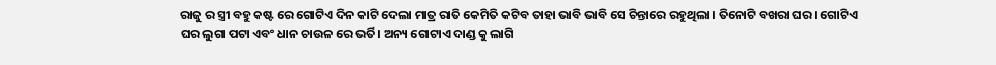ରାଜୁ ର ସ୍ତ୍ରୀ ବହୁ କଷ୍ଟ ରେ ଗୋଟିଏ ଦିନ କାଟି ଦେଲା ମାତ୍ର ରାତି କେମିତି କଟିବ ତାହା ଭାବି ଭାବି ସେ ଚିନ୍ତାରେ ରହୁଥିଲା । ତିନୋଟି ବଖରା ଘର । ଗୋଟିଏ ଘର ଲୁଗା ପଟା ଏବଂ ଧାନ ଚାଉଳ ରେ ଭର୍ତି। ଅନ୍ୟ ଗୋଟାଏ ଦାଣ୍ଡ କୁ ଲାଗି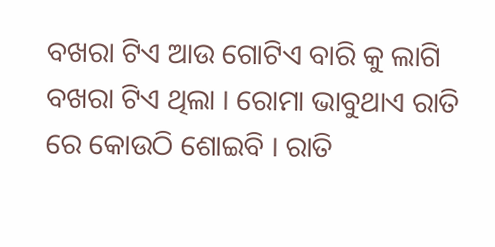ବଖରା ଟିଏ ଆଉ ଗୋଟିଏ ବାରି କୁ ଲାଗି ବଖରା ଟିଏ ଥିଲା । ରୋମା ଭାବୁଥାଏ ରାତି ରେ କୋଉଠି ଶୋଇବି । ରାତି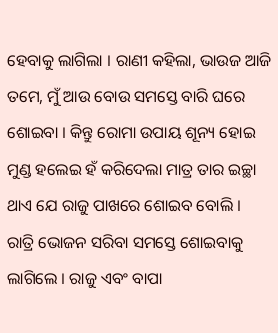ହେବାକୁ ଲାଗିଲା । ରାଣୀ କହିଲା, ଭାଉଜ ଆଜି ତମେ, ମୁଁ ଆଉ ବୋଉ ସମସ୍ତେ ବାରି ଘରେ ଶୋଇବା । କିନ୍ତୁ ରୋମା ଉପାୟ ଶୂନ୍ୟ ହୋଇ ମୁଣ୍ଡ ହଲେଇ ହଁ କରିଦେଲା ମାତ୍ର ତାର ଇଚ୍ଛା ଥାଏ ଯେ ରାଜୁ ପାଖରେ ଶୋଇବ ବୋଲି ।
ରାତ୍ରି ଭୋଜନ ସରିବା ସମସ୍ତେ ଶୋଇବାକୁ ଲାଗିଲେ । ରାଜୁ ଏବଂ ବାପା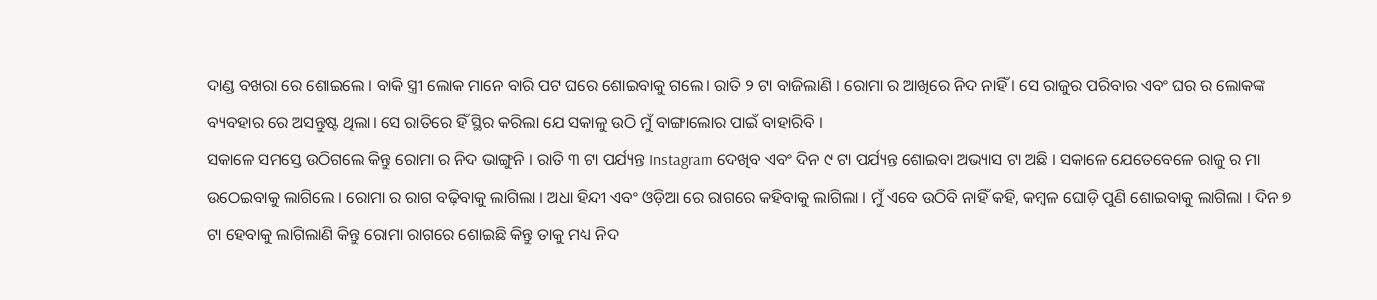ଦାଣ୍ଡ ବଖରା ରେ ଶୋଇଲେ । ବାକି ସ୍ତ୍ରୀ ଲୋକ ମାନେ ବାରି ପଟ ଘରେ ଶୋଇବାକୁ ଗଲେ। ରାତି ୨ ଟା ବାଜିଲାଣି । ରୋମା ର ଆଖିରେ ନିଦ ନାହିଁ । ସେ ରାଜୁର ପରିବାର ଏବଂ ଘର ର ଲୋକଙ୍କ ବ୍ୟବହାର ରେ ଅସନ୍ତୁଷ୍ଟ ଥିଲା। ସେ ରାତିରେ ହିଁ ସ୍ଥିର କରିଲା ଯେ ସକାଳୁ ଉଠି ମୁଁ ବାଙ୍ଗାଲୋର ପାଇଁ ବାହାରିବି ।
ସକାଳେ ସମସ୍ତେ ଉଠିଗଲେ କିନ୍ତୁ ରୋମା ର ନିଦ ଭାଙ୍ଗୁନି । ରାତି ୩ ଟା ପର୍ଯ୍ୟନ୍ତ Instagram ଦେଖିବ ଏବଂ ଦିନ ୯ ଟା ପର୍ଯ୍ୟନ୍ତ ଶୋଇବା ଅଭ୍ୟାସ ଟା ଅଛି । ସକାଳେ ଯେତେବେଳେ ରାଜୁ ର ମା ଉଠେଇବାକୁ ଲାଗିଲେ । ରୋମା ର ରାଗ ବଢ଼ିବାକୁ ଲାଗିଲା । ଅଧା ହିନ୍ଦୀ ଏବଂ ଓଡ଼ିଆ ରେ ରାଗରେ କହିବାକୁ ଲାଗିଲା । ମୁଁ ଏବେ ଉଠିବି ନାହିଁ କହି, କମ୍ବଳ ଘୋଡ଼ି ପୁଣି ଶୋଇବାକୁ ଲାଗିଲା । ଦିନ ୭ ଟା ହେବାକୁ ଲାଗିଲାଣି କିନ୍ତୁ ରୋମା ରାଗରେ ଶୋଇଛି କିନ୍ତୁ ତାକୁ ମଧ୍ୟ ନିଦ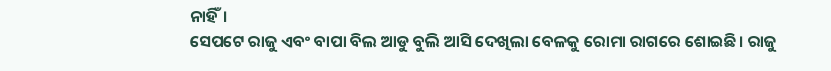ନାହିଁ।
ସେପଟେ ରାଜୁ ଏବଂ ବାପା ବିଲ ଆଡୁ ବୁଲି ଆସି ଦେଖିଲା ବେଳକୁ ରୋମା ରାଗରେ ଶୋଇଛି। ରାଜୁ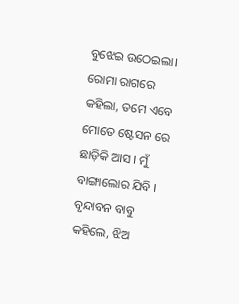ବୁଝେଇ ଉଠେଇଲା। ରୋମା ରାଗରେ କହିଲା, ତମେ ଏବେ ମୋତେ ଷ୍ଟେସନ ରେ ଛାଡ଼ିକି ଆସ । ମୁଁ ବାଙ୍ଗାଲୋର ଯିବି । ବୃନ୍ଦାବନ ବାବୁ କହିଲେ, ଝିଅ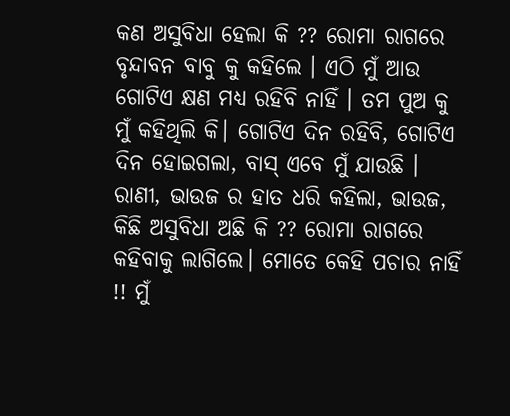କଣ ଅସୁବିଧା ହେଲା କି ?? ରୋମା ରାଗରେ ବୃନ୍ଦାବନ ବାବୁ କୁ କହିଲେ । ଏଠି ମୁଁ ଆଉ ଗୋଟିଏ କ୍ଷଣ ମଧ୍ୟ ରହିବି ନାହିଁ । ତମ ପୁଅ କୁ ମୁଁ କହିଥିଲି କି। ଗୋଟିଏ ଦିନ ରହିବି, ଗୋଟିଏ ଦିନ ହୋଇଗଲା, ବାସ୍ ଏବେ ମୁଁ ଯାଉଛି । ରାଣୀ, ଭାଉଜ ର ହାତ ଧରି କହିଲା, ଭାଉଜ, କିଛି ଅସୁବିଧା ଅଛି କି ?? ରୋମା ରାଗରେ କହିବାକୁ ଲାଗିଲେ। ମୋତେ କେହି ପଚାର ନାହିଁ !! ମୁଁ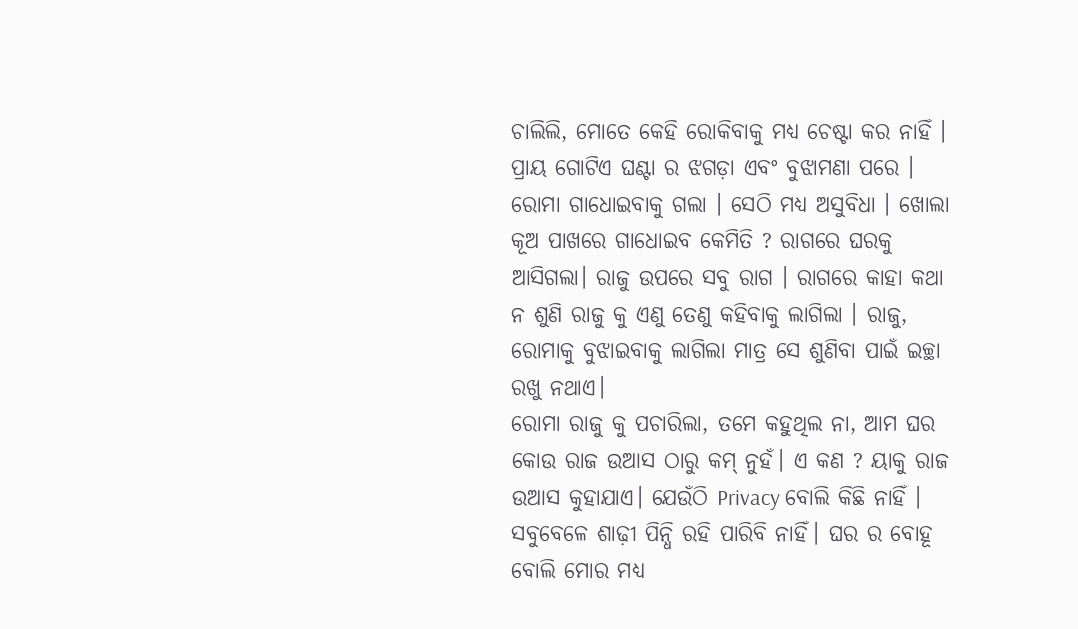ଚାଲିଲି, ମୋତେ କେହି ରୋକିବାକୁ ମଧ୍ୟ ଚେଷ୍ଟା କର ନାହିଁ । ପ୍ରାୟ ଗୋଟିଏ ଘଣ୍ଟା ର ଝଗଡ଼ା ଏବଂ ବୁଝାମଣା ପରେ । ରୋମା ଗାଧୋଇବାକୁ ଗଲା । ସେଠି ମଧ୍ୟ ଅସୁବିଧା । ଖୋଲା କୂଅ ପାଖରେ ଗାଧୋଇବ କେମିତି ? ରାଗରେ ଘରକୁ ଆସିଗଲା। ରାଜୁ ଉପରେ ସବୁ ରାଗ । ରାଗରେ କାହା କଥା ନ ଶୁଣି ରାଜୁ କୁ ଏଣୁ ତେଣୁ କହିବାକୁ ଲାଗିଲା । ରାଜୁ, ରୋମାକୁ ବୁଝାଇବାକୁ ଲାଗିଲା ମାତ୍ର ସେ ଶୁଣିବା ପାଇଁ ଇଚ୍ଛା ରଖୁ ନଥାଏ।
ରୋମା ରାଜୁ କୁ ପଚାରିଲା, ତମେ କହୁଥିଲ ନା, ଆମ ଘର କୋଉ ରାଜ ଉଆସ ଠାରୁ କମ୍ ନୁହଁ। ଏ କଣ ? ୟାକୁ ରାଜ ଉଆସ କୁହାଯାଏ। ଯେଉଁଠି Privacy ବୋଲି କିଛି ନାହିଁ । ସବୁବେଳେ ଶାଢ଼ୀ ପିନ୍ଧି ରହି ପାରିବି ନାହିଁ। ଘର ର ବୋହୂ ବୋଲି ମୋର ମଧ୍ୟ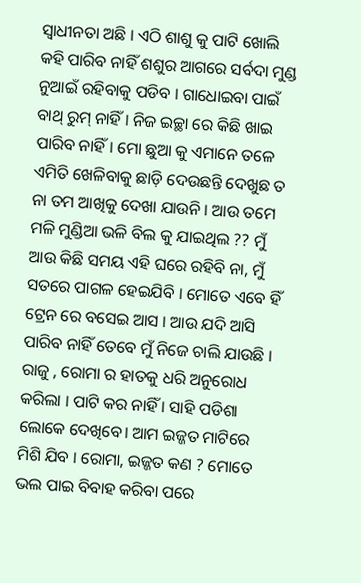ସ୍ଵାଧୀନତା ଅଛି । ଏଠି ଶାଶୁ କୁ ପାଟି ଖୋଲି କହି ପାରିବ ନାହିଁ ଶଶୁର ଆଗରେ ସର୍ବଦା ମୁଣ୍ଡ ନୁଆଇଁ ରହିବାକୁ ପଡିବ । ଗାଧୋଇବା ପାଇଁ ବାଥ୍ ରୁମ୍ ନାହିଁ । ନିଜ ଇଚ୍ଛା ରେ କିଛି ଖାଇ ପାରିବ ନାହିଁ। ମୋ ଛୁଆ କୁ ଏମାନେ ତଳେ ଏମିତି ଖେଳିବାକୁ ଛାଡ଼ି ଦେଉଛନ୍ତି ଦେଖୁଛ ତ ନା ତମ ଆଖିକୁ ଦେଖା ଯାଉନି । ଆଉ ତମେ ମଳି ମୁଣ୍ଡିଆ ଭଳି ବିଲ କୁ ଯାଇଥିଲ ?? ମୁଁ ଆଉ କିଛି ସମୟ ଏହି ଘରେ ରହିବି ନା, ମୁଁ ସତରେ ପାଗଳ ହେଇଯିବି । ମୋତେ ଏବେ ହିଁ ଟ୍ରେନ ରେ ବସେଇ ଆସ । ଆଉ ଯଦି ଆସି ପାରିବ ନାହିଁ ତେବେ ମୁଁ ନିଜେ ଚାଲି ଯାଉଛି ।
ରାଜୁ , ରୋମା ର ହାତକୁ ଧରି ଅନୁରୋଧ କରିଲା । ପାଟି କର ନାହିଁ । ସାହି ପଡିଶା ଲୋକେ ଦେଖିବେ। ଆମ ଇଜ୍ଜତ ମାଟିରେ ମିଶି ଯିବ । ରୋମା, ଇଜ୍ଜତ କଣ ? ମୋତେ ଭଲ ପାଇ ବିବାହ କରିବା ପରେ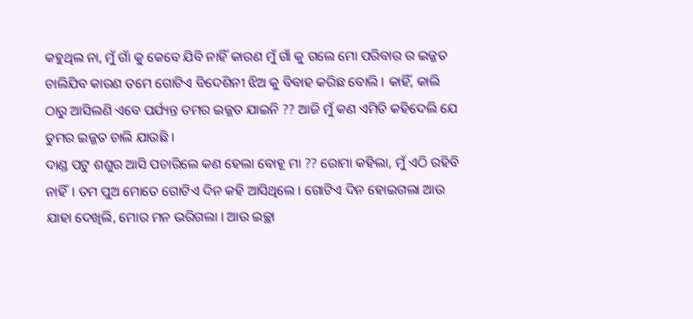କହୁଥିଲ ନା, ମୁଁ ଗାଁ କୁ କେବେ ଯିବି ନାହିଁ କାରଣ ମୁଁ ଗାଁ କୁ ଗଲେ ମୋ ପରିବାର ର ଇଜ୍ଜତ ଚାଲିଯିବ କାରଣ ତମେ ଗୋଟିଏ ବିଦେଶିନୀ ଝିଅ କୁ ବିବାହ କରିଛ ବୋଲି । କାହିଁ, କାଲି ଠାରୁ ଆସିଲଣି ଏବେ ପର୍ଯ୍ୟନ୍ତ ତମର ଇଜ୍ଜତ ଯାଇନି ?? ଆଜି ମୁଁ କଣ ଏମିତି କହିଦେଲି ଯେ ତୁମର ଇଜ୍ଜତ ଚାଲି ଯାଉଛି ।
ଦାଣ୍ଡ ପଟୁ ଶଶୁର ଆସି ପଚାରିଲେ କଣ ହେଲା ବୋହୂ ମା ?? ରୋମା କହିଲା, ମୁଁ ଏଠି ରହିବି ନାହିଁ। ତମ ପୁଅ ମୋତେ ଗୋଟିଏ ଦିନ କହି ଆସିଥିଲେ । ଗୋଟିଏ ଦିନ ହୋଇଗଲା ଆଉ ଯାହା ଦେଖିଲି, ମୋର ମନ ଭରିଗଲା । ଆଉ ଇଚ୍ଛା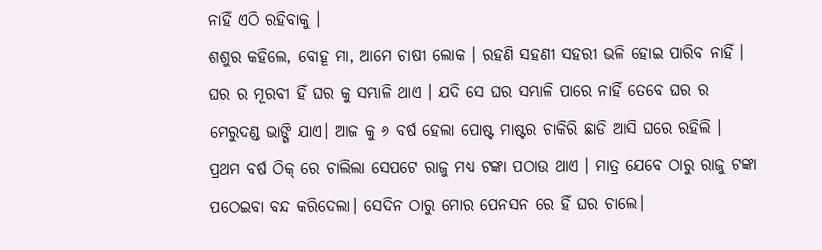ନାହିଁ ଏଠି ରହିବାକୁ ।
ଶଶୁର କହିଲେ, ବୋହୂ ମା, ଆମେ ଚାଷୀ ଲୋକ । ରହଣି ସହଣୀ ସହରୀ ଭଳି ହୋଇ ପାରିବ ନାହିଁ । ଘର ର ମୂରବୀ ହିଁ ଘର କୁ ସମ୍ଭାଳି ଥାଏ । ଯଦି ସେ ଘର ସମ୍ଭାଳି ପାରେ ନାହିଁ ତେବେ ଘର ର ମେରୁଦଣ୍ଡ ଭାଙ୍ଗି ଯାଏ। ଆଜ କୁ ୬ ବର୍ଷ ହେଲା ପୋଷ୍ଟ ମାଷ୍ଟର ଚାକିରି ଛାଡି ଆସି ଘରେ ରହିଲି । ପ୍ରଥମ ବର୍ଷ ଠିକ୍ ରେ ଚାଲିଲା ସେପଟେ ରାଜୁ ମଧ୍ୟ ଟଙ୍କା ପଠାଉ ଥାଏ । ମାତ୍ର ଯେବେ ଠାରୁ ରାଜୁ ଟଙ୍କା ପଠେଇବା ବନ୍ଦ କରିଦେଲା। ସେଦିନ ଠାରୁ ମୋର ପେନସନ ରେ ହିଁ ଘର ଚାଲେ।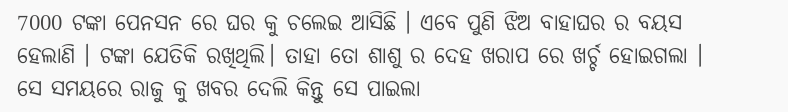7000 ଟଙ୍କା ପେନସନ ରେ ଘର କୁ ଚଲେଇ ଆସିଛି । ଏବେ ପୁଣି ଝିଅ ବାହାଘର ର ବୟସ ହେଲାଣି । ଟଙ୍କା ଯେତିକି ରଖିଥିଲି। ତାହା ତୋ ଶାଶୁ ର ଦେହ ଖରାପ ରେ ଖର୍ଚ୍ଚ ହୋଇଗଲା । ସେ ସମୟରେ ରାଜୁ କୁ ଖବର ଦେଲି କିନ୍ତୁ ସେ ପାଇଲା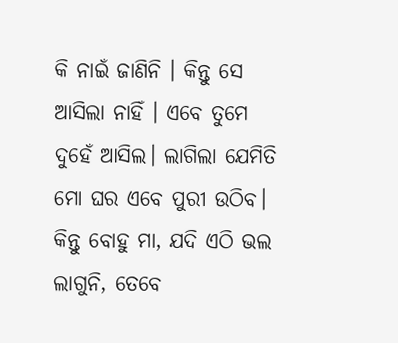କି ନାଇଁ ଜାଣିନି । କିନ୍ତୁ ସେ ଆସିଲା ନାହିଁ । ଏବେ ତୁମେ ଦୁହେଁ ଆସିଲ। ଲାଗିଲା ଯେମିତି ମୋ ଘର ଏବେ ପୁରୀ ଉଠିବ। କିନ୍ତୁ ବୋହୁ ମା, ଯଦି ଏଠି ଭଲ ଲାଗୁନି, ତେବେ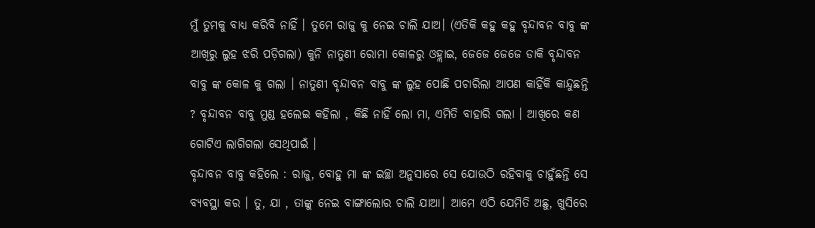ମୁଁ ତୁମକୁ ବାଧ୍ୟ କରିବି ନାହିଁ । ତୁମେ ରାଜୁ କୁ ନେଇ ଚାଲି ଯାଅ। (ଏତିକି କହୁ କହୁ ବୃନ୍ଦାବନ ବାବୁ ଙ୍କ ଆଖିରୁ ଲୁହ ଝରି ପଡ଼ିଗଲା) କୁନି ନାତୁଣୀ ରୋମା କୋଳରୁ ଓହ୍ଲାଇ, ଜେଜେ ଜେଜେ ଡାକି ବୃନ୍ଦାବନ ବାବୁ ଙ୍କ କୋଳ କୁ ଗଲା । ନାତୁଣୀ ବୃନ୍ଦାବନ ବାବୁ ଙ୍କ ଲୁହ ପୋଛି ପଚାରିଲା ଆପଣ କାହିଁକି କାନ୍ଦୁଛନ୍ତି ? ବୃନ୍ଦାବନ ବାବୁ ମୁଣ୍ଡ ହଲେଇ କହିଲା , କିଛି ନାହିଁ ଲୋ ମା, ଏମିତି ବାହାରି ଗଲା । ଆଖିରେ କଣ ଗୋଟିଏ ଲାଗିଗଲା ସେଥିପାଇଁ ।
ବୃନ୍ଦାବନ ବାବୁ କହିଲେ : ରାଜୁ, ବୋହୁ ମା ଙ୍କ ଇଚ୍ଛା ଅନୁସାରେ ସେ ଯୋଉଠି ରହିବାକୁ ଚାହୁଁଛନ୍ତି ସେ ବ୍ୟବସ୍ଥା କର । ତୁ, ଯା , ତାଙ୍କୁ ନେଇ ବାଙ୍ଗାଲୋର ଚାଲି ଯାଆ। ଆମେ ଏଠି ଯେମିତି ଅଛୁ, ଖୁସିରେ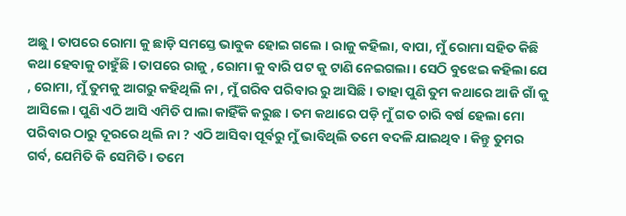ଅଛୁ। ତାପରେ ରୋମା କୁ ଛାଡ଼ି ସମସ୍ତେ ଭାବୁକ ହୋଇ ଗଲେ । ରାଜୁ କହିଲା, ବାପା, ମୁଁ ରୋମା ସହିତ କିଛି କଥା ହେବାକୁ ଚାହୁଁଛି । ତାପରେ ରାଜୁ , ରୋମା କୁ ବାରି ପଟ କୁ ଟାଣି ନେଇଗଲା । ସେଠି ବୁଝେଇ କହିଲା ଯେ , ରୋମା, ମୁଁ ତୁମକୁ ଆଗରୁ କହିଥିଲି ନା , ମୁଁ ଗରିବ ପରିବାର ରୁ ଆସିଛି । ତାହା ପୁଣି ତୁମ କଥାରେ ଆଜି ଗାଁ କୁ ଆସିଲେ। ପୁଣି ଏଠି ଆସି ଏମିତି ପାଲା କାହିଁକି କରୁଛ। ତମ କଥାରେ ପଡ଼ି ମୁଁ ଗତ ଚାରି ବର୍ଷ ହେଲା ମୋ ପରିବାର ଠାରୁ ଦୂରରେ ଥିଲି ନା ? ଏଠି ଆସିବା ପୂର୍ବରୁ ମୁଁ ଭାବିଥିଲି ତମେ ବଦଳି ଯାଇଥିବ। କିନ୍ତୁ ତୁମର ଗର୍ବ, ଯେମିତି କି ସେମିତି । ତମେ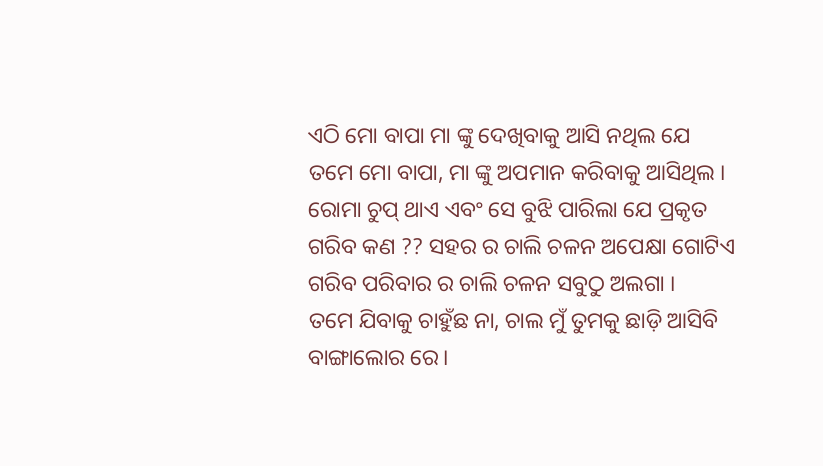ଏଠି ମୋ ବାପା ମା ଙ୍କୁ ଦେଖିବାକୁ ଆସି ନଥିଲ ଯେ ତମେ ମୋ ବାପା, ମା ଙ୍କୁ ଅପମାନ କରିବାକୁ ଆସିଥିଲ । ରୋମା ଚୁପ୍ ଥାଏ ଏବଂ ସେ ବୁଝି ପାରିଲା ଯେ ପ୍ରକୃତ ଗରିବ କଣ ?? ସହର ର ଚାଲି ଚଳନ ଅପେକ୍ଷା ଗୋଟିଏ ଗରିବ ପରିବାର ର ଚାଲି ଚଳନ ସବୁଠୁ ଅଲଗା ।
ତମେ ଯିବାକୁ ଚାହୁଁଛ ନା, ଚାଲ ମୁଁ ତୁମକୁ ଛାଡ଼ି ଆସିବି ବାଙ୍ଗାଲୋର ରେ।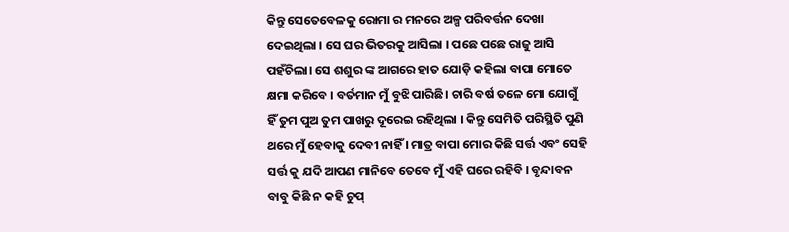କିନ୍ତୁ ସେତେବେଳକୁ ରୋମା ର ମନରେ ଅଳ୍ପ ପରିବର୍ତ୍ତନ ଦେଖା ଦେଇଥିଲା । ସେ ଘର ଭିତରକୁ ଆସିଲା । ପଛେ ପଛେ ରାଜୁ ଆସି ପହଁଚିଲା। ସେ ଶଶୁର ଙ୍କ ଆଗରେ ହାତ ଯୋଡ଼ି କହିଲା ବାପା ମୋତେ କ୍ଷମା କରିବେ । ବର୍ତମାନ ମୁଁ ବୁଝି ପାରିଛି। ଚାରି ବର୍ଷ ତଳେ ମୋ ଯୋଗୁଁ ହିଁ ତୁମ ପୁଅ ତୁମ ପାଖରୁ ଦୂରେଇ ରହିଥିଲା । କିନ୍ତୁ ସେମିତି ପରିସ୍ଥିତି ପୁଣି ଥରେ ମୁଁ ହେବାକୁ ଦେବୀ ନାହିଁ । ମାତ୍ର ବାପା ମୋର କିଛି ସର୍ତ୍ତ ଏବଂ ସେହି ସର୍ତ୍ତ କୁ ଯଦି ଆପଣ ମାନିବେ ତେବେ ମୁଁ ଏହି ଘରେ ରହିବି । ବୃନ୍ଦାବନ ବାବୁ କିଛି ନ କହି ଚୁପ୍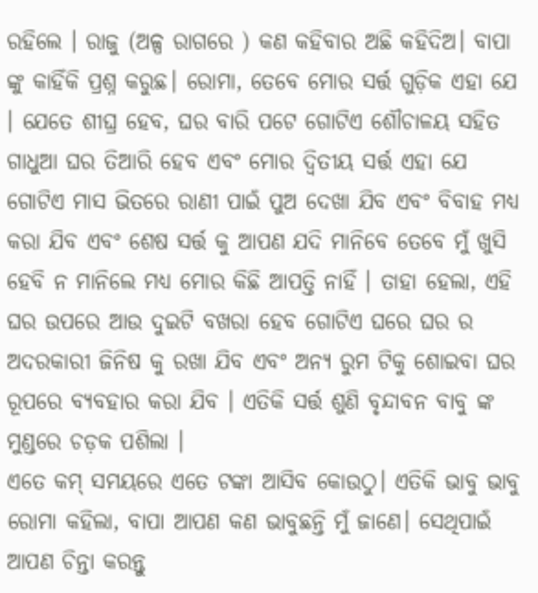ରହିଲେ । ରାଜୁ (ଅଳ୍ପ ରାଗରେ ) କଣ କହିବାର ଅଛି କହିଦିଅ। ବାପା ଙ୍କୁ କାହିଁକି ପ୍ରଶ୍ନ କରୁଛ। ରୋମା, ତେବେ ମୋର ସର୍ତ୍ତ ଗୁଡ଼ିକ ଏହା ଯେ । ଯେତେ ଶୀଘ୍ର ହେବ, ଘର ବାରି ପଟେ ଗୋଟିଏ ଶୌଚାଳୟ ସହିତ ଗାଧୁଆ ଘର ତିଆରି ହେବ ଏବଂ ମୋର ଦ୍ବିତୀୟ ସର୍ତ୍ତ ଏହା ଯେ ଗୋଟିଏ ମାସ ଭିତରେ ରାଣୀ ପାଇଁ ପୁଅ ଦେଖା ଯିବ ଏବଂ ବିବାହ ମଧ୍ୟ କରା ଯିବ ଏବଂ ଶେଷ ସର୍ତ୍ତ କୁ ଆପଣ ଯଦି ମାନିବେ ତେବେ ମୁଁ ଖୁସି ହେବି ନ ମାନିଲେ ମଧ୍ୟ ମୋର କିଛି ଆପତ୍ତି ନାହିଁ । ତାହା ହେଲା, ଏହି ଘର ଉପରେ ଆଉ ଦୁଇଟି ବଖରା ହେବ ଗୋଟିଏ ଘରେ ଘର ର ଅଦରକାରୀ ଜିନିଷ କୁ ରଖା ଯିବ ଏବଂ ଅନ୍ୟ ରୁମ ଟିକୁ ଶୋଇବା ଘର ରୂପରେ ବ୍ୟବହାର କରା ଯିବ । ଏତିକି ସର୍ତ୍ତ ଶୁଣି ବୃନ୍ଦାବନ ବାବୁ ଙ୍କ ମୁଣ୍ଡରେ ଚଡ଼କ ପଶିଲା ।
ଏତେ କମ୍ ସମୟରେ ଏତେ ଟଙ୍କା ଆସିବ କୋଉଠୁ। ଏତିକି ଭାବୁ ଭାବୁ ରୋମା କହିଲା, ବାପା ଆପଣ କଣ ଭାବୁଛନ୍ତି ମୁଁ ଜାଣେ। ସେଥିପାଇଁ ଆପଣ ଚିନ୍ତା କରନ୍ତୁ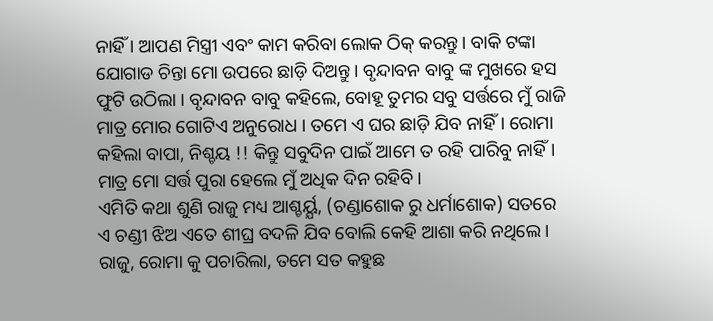ନାହିଁ । ଆପଣ ମିସ୍ତ୍ରୀ ଏବଂ କାମ କରିବା ଲୋକ ଠିକ୍ କରନ୍ତୁ। ବାକି ଟଙ୍କା ଯୋଗାଡ ଚିନ୍ତା ମୋ ଉପରେ ଛାଡ଼ି ଦିଅନ୍ତୁ । ବୃନ୍ଦାବନ ବାବୁ ଙ୍କ ମୁଖରେ ହସ ଫୁଟି ଉଠିଲା । ବୃନ୍ଦାବନ ବାବୁ କହିଲେ, ବୋହୂ ତୁମର ସବୁ ସର୍ତ୍ତରେ ମୁଁ ରାଜି ମାତ୍ର ମୋର ଗୋଟିଏ ଅନୁରୋଧ । ତମେ ଏ ଘର ଛାଡ଼ି ଯିବ ନାହିଁ। ରୋମା କହିଲା ବାପା, ନିଶ୍ଚୟ !! କିନ୍ତୁ ସବୁଦିନ ପାଇଁ ଆମେ ତ ରହି ପାରିବୁ ନାହିଁ। ମାତ୍ର ମୋ ସର୍ତ୍ତ ପୁରା ହେଲେ ମୁଁ ଅଧିକ ଦିନ ରହିବି।
ଏମିତି କଥା ଶୁଣି ରାଜୁ ମଧ୍ୟ ଆଶ୍ଚର୍ୟ୍ଯ, (ଚଣ୍ଡାଶୋକ ରୁ ଧର୍ମାଶୋକ) ସତରେ ଏ ଚଣ୍ଡୀ ଝିଅ ଏତେ ଶୀଘ୍ର ବଦଳି ଯିବ ବୋଲି କେହି ଆଶା କରି ନଥିଲେ। ରାଜୁ, ରୋମା କୁ ପଚାରିଲା, ତମେ ସତ କହୁଛ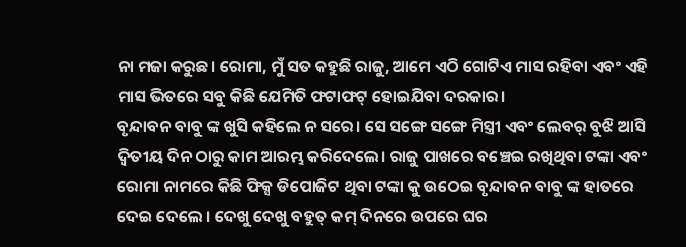ନା ମଜା କରୁଛ। ରୋମା, ମୁଁ ସତ କହୁଛି ରାଜୁ, ଆମେ ଏଠି ଗୋଟିଏ ମାସ ରହିବା ଏବଂ ଏହି ମାସ ଭିତରେ ସବୁ କିଛି ଯେମିତି ଫଟାଫଟ୍ ହୋଇଯିବା ଦରକାର।
ବୃନ୍ଦାବନ ବାବୁ ଙ୍କ ଖୁସି କହିଲେ ନ ସରେ। ସେ ସଙ୍ଗେ ସଙ୍ଗେ ମିସ୍ତ୍ରୀ ଏବଂ ଲେବର୍ ବୁଝି ଆସି ଦ୍ଵିତୀୟ ଦିନ ଠାରୁ କାମ ଆରମ୍ଭ କରିଦେଲେ। ରାଜୁ ପାଖରେ ବଞ୍ଚେଇ ରଖିଥିବା ଟଙ୍କା ଏବଂ ରୋମା ନାମରେ କିଛି ଫିକ୍ସ ଡିପୋଜିଟ ଥିବା ଟଙ୍କା କୁ ଉଠେଇ ବୃନ୍ଦାବନ ବାବୁ ଙ୍କ ହାତରେ ଦେଇ ଦେଲେ । ଦେଖୁ ଦେଖୁ ବହୁତ୍ କମ୍ ଦିନରେ ଉପରେ ଘର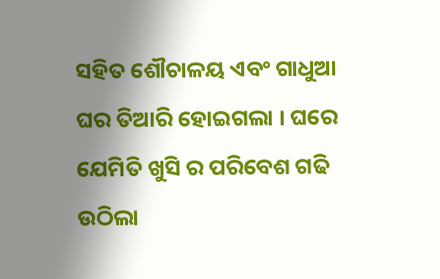ସହିତ ଶୌଚାଳୟ ଏବଂ ଗାଧୁଆ ଘର ତିଆରି ହୋଇଗଲା । ଘରେ ଯେମିତି ଖୁସି ର ପରିବେଶ ଗଢି ଉଠିଲା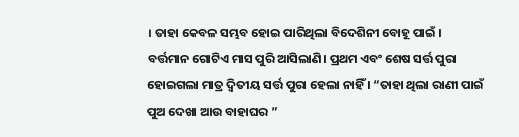। ତାହା କେବଳ ସମ୍ଭବ ହୋଇ ପାରିଥିଲା ବିଦେଶିନୀ ବୋହୂ ପାଇଁ ।
ବର୍ତ୍ତମାନ ଗୋଟିଏ ମାସ ପୁରି ଆସିଲାଣି। ପ୍ରଥମ ଏବଂ ଶେଷ ସର୍ତ୍ତ ପୁରା ହୋଇଗଲା ମାତ୍ର ଦ୍ଵିତୀୟ ସର୍ତ୍ତ ପୁରା ହେଲା ନାହିଁ । “ତାହା ଥିଲା ରାଣୀ ପାଇଁ ପୁଅ ଦେଖା ଆଉ ବାହାଘର ”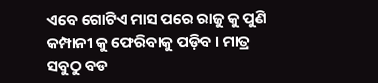ଏବେ ଗୋଟିଏ ମାସ ପରେ ରାଜୁ କୁ ପୁଣି କମ୍ପାନୀ କୁ ଫେରିବାକୁ ପଡ଼ିବ । ମାତ୍ର ସବୁଠୁ ବଡ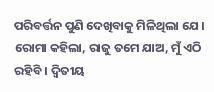ପରିବର୍ତ୍ତନ ପୁଣି ଦେଖିବାକୁ ମିଳିଥିଲା ଯେ । ରୋମା କହିଲା, ରାଜୁ ତମେ ଯାଅ, ମୁଁ ଏଠି ରହିବି । ଦ୍ଵିତୀୟ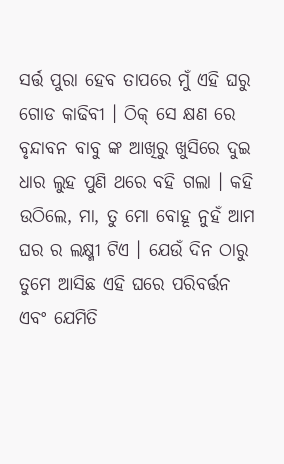ସର୍ତ୍ତ ପୁରା ହେବ ତାପରେ ମୁଁ ଏହି ଘରୁ ଗୋଡ କାଢିବୀ । ଠିକ୍ ସେ କ୍ଷଣ ରେ ବୃନ୍ଦାବନ ବାବୁ ଙ୍କ ଆଖିରୁ ଖୁସିରେ ଦୁଇ ଧାର ଲୁହ ପୁଣି ଥରେ ବହି ଗଲା । କହି ଉଠିଲେ, ମା, ତୁ ମୋ ବୋହୂ ନୁହଁ ଆମ ଘର ର ଲକ୍ଷ୍ମୀ ଟିଏ । ଯେଉଁ ଦିନ ଠାରୁ ତୁମେ ଆସିଛ ଏହି ଘରେ ପରିବର୍ତ୍ତନ ଏବଂ ଯେମିତି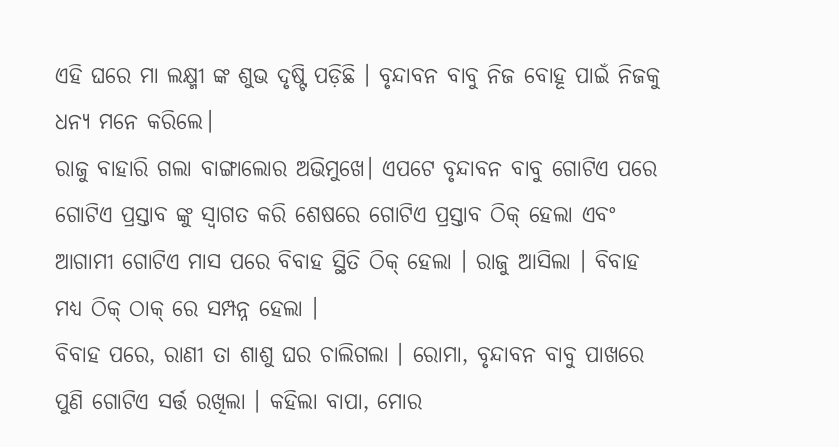ଏହି ଘରେ ମା ଲକ୍ଷ୍ମୀ ଙ୍କ ଶୁଭ ଦୃଷ୍ଟି ପଡ଼ିଛି । ବୃନ୍ଦାବନ ବାବୁ ନିଜ ବୋହୂ ପାଇଁ ନିଜକୁ ଧନ୍ୟ ମନେ କରିଲେ।
ରାଜୁ ବାହାରି ଗଲା ବାଙ୍ଗାଲୋର ଅଭିମୁଖେ। ଏପଟେ ବୃନ୍ଦାବନ ବାବୁ ଗୋଟିଏ ପରେ ଗୋଟିଏ ପ୍ରସ୍ତାବ ଙ୍କୁ ସ୍ଵାଗତ କରି ଶେଷରେ ଗୋଟିଏ ପ୍ରସ୍ତାବ ଠିକ୍ ହେଲା ଏବଂ ଆଗାମୀ ଗୋଟିଏ ମାସ ପରେ ବିବାହ ସ୍ଥିତି ଠିକ୍ ହେଲା । ରାଜୁ ଆସିଲା । ବିବାହ ମଧ୍ୟ ଠିକ୍ ଠାକ୍ ରେ ସମ୍ପନ୍ନ ହେଲା ।
ବିବାହ ପରେ, ରାଣୀ ତା ଶାଶୁ ଘର ଚାଲିଗଲା । ରୋମା, ବୃନ୍ଦାବନ ବାବୁ ପାଖରେ ପୁଣି ଗୋଟିଏ ସର୍ତ୍ତ ରଖିଲା । କହିଲା ବାପା, ମୋର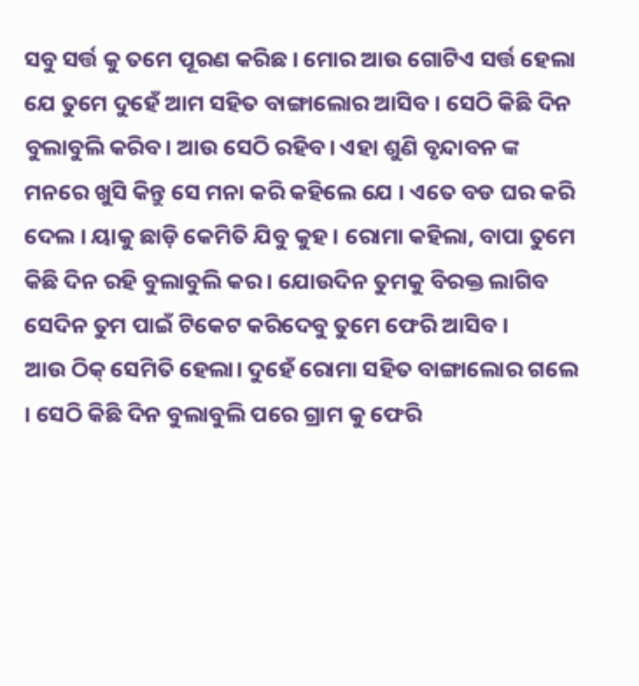ସବୁ ସର୍ତ୍ତ କୁ ତମେ ପୂରଣ କରିଛ । ମୋର ଆଉ ଗୋଟିଏ ସର୍ତ୍ତ ହେଲା ଯେ ତୁମେ ଦୁହେଁ ଆମ ସହିତ ବାଙ୍ଗାଲୋର ଆସିବ । ସେଠି କିଛି ଦିନ ବୁଲାବୁଲି କରିବ। ଆଉ ସେଠି ରହିବ। ଏହା ଶୁଣି ବୃନ୍ଦାବନ ଙ୍କ ମନରେ ଖୁସି କିନ୍ତୁ ସେ ମନା କରି କହିଲେ ଯେ । ଏତେ ବଡ ଘର କରି ଦେଲ । ୟାକୁ ଛାଡ଼ି କେମିତି ଯିବୁ କୁହ। ରୋମା କହିଲା, ବାପା ତୁମେ କିଛି ଦିନ ରହି ବୁଲାବୁଲି କର । ଯୋଉଦିନ ତୁମକୁ ବିରକ୍ତ ଲାଗିବ ସେଦିନ ତୁମ ପାଇଁ ଟିକେଟ କରିଦେବୁ ତୁମେ ଫେରି ଆସିବ ।
ଆଉ ଠିକ୍ ସେମିତି ହେଲା। ଦୁହେଁ ରୋମା ସହିତ ବାଙ୍ଗାଲୋର ଗଲେ । ସେଠି କିଛି ଦିନ ବୁଲାବୁଲି ପରେ ଗ୍ରାମ କୁ ଫେରି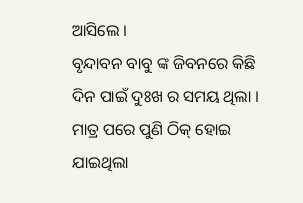ଆସିଲେ ।
ବୃନ୍ଦାବନ ବାବୁ ଙ୍କ ଜିବନରେ କିଛି ଦିନ ପାଇଁ ଦୁଃଖ ର ସମୟ ଥିଲା । ମାତ୍ର ପରେ ପୁଣି ଠିକ୍ ହୋଇ ଯାଇଥିଲା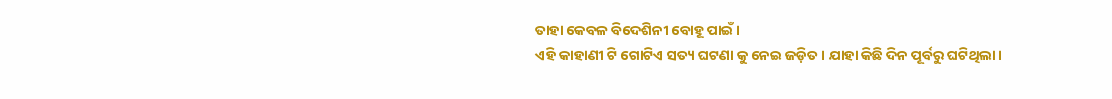ତାହା କେବଳ ବିଦେଶିନୀ ବୋହୂ ପାଇଁ ।
ଏହି କାହାଣୀ ଟି ଗୋଟିଏ ସତ୍ୟ ଘଟଣା କୁ ନେଇ ଜଡ଼ିତ। ଯାହା କିଛି ଦିନ ପୂର୍ବରୁ ଘଟିଥିଲା।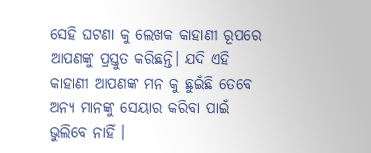ସେହି ଘଟଣା କୁ ଲେଖକ କାହାଣୀ ରୂପରେ ଆପଣଙ୍କୁ ପ୍ରସ୍ତୁତ କରିଛନ୍ତି। ଯଦି ଏହି କାହାଣୀ ଆପଣଙ୍କ ମନ କୁ ଛୁଇଁଛି ତେବେ ଅନ୍ୟ ମାନଙ୍କୁ ସେୟାର କରିବା ପାଇଁ ଭୁଲିବେ ନାହିଁ ।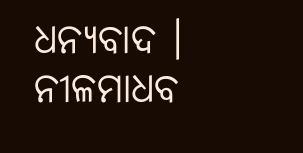ଧନ୍ୟବାଦ ।
ନୀଳମାଧବ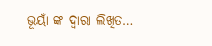ଭୂୟାଁ ଙ୍କ ଦ୍ଵାରା ଲିଖିତ…